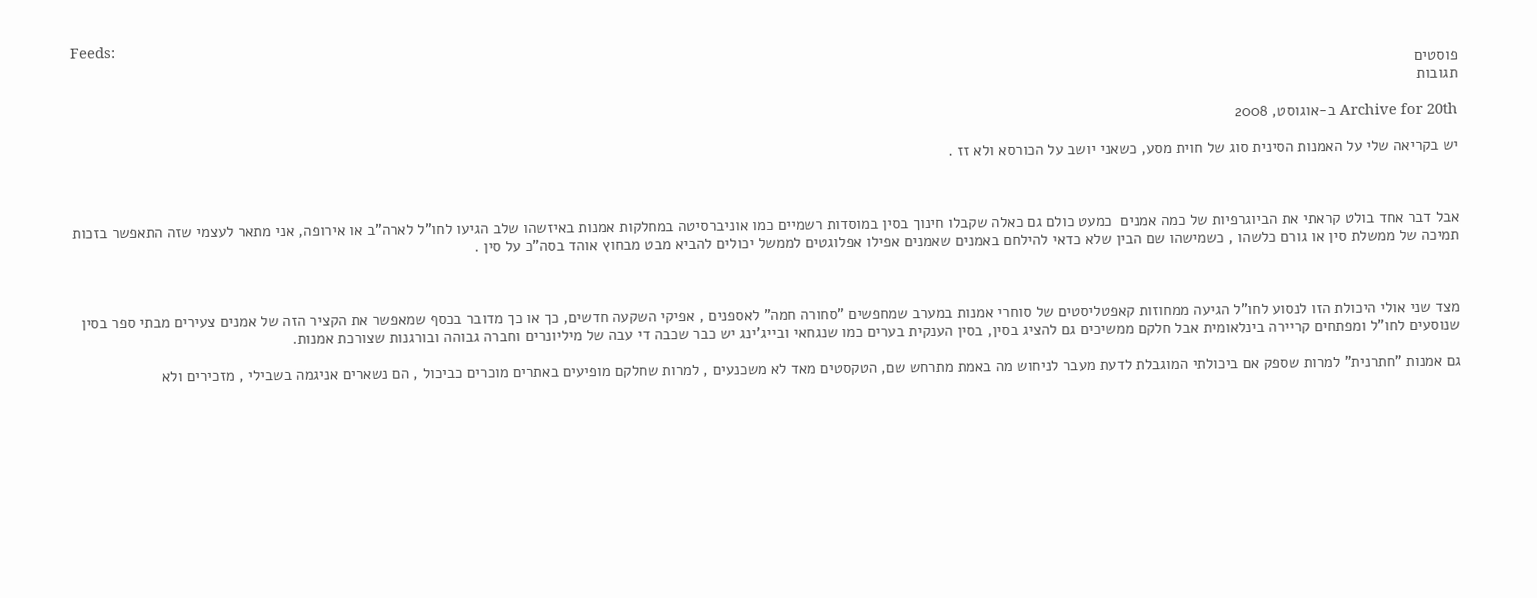Feeds:
פוסטים
תגובות

Archive for 20th ב-אוגוסט, 2008

יש בקריאה שלי על האמנות הסינית סוג של חוית מסע, כשאני יושב על הכורסא ולא זז .



אבל דבר אחד בולט קראתי את הביוגרפיות של כמה אמנים  כמעט כולם גם כאלה שקבלו חינוך בסין במוסדות רשמיים כמו אוניברסיטה במחלקות אמנות באיזשהו שלב הגיעו לחו"ל לארה"ב או אירופה, אני מתאר לעצמי שזה התאפשר בזכות תמיכה של ממשלת סין או גורם כלשהו , כשמישהו שם הבין שלא כדאי להילחם באמנים שאמנים אפילו אפלוגטים לממשל יכולים להביא מבט מבחוץ אוהד בסה"כ על סין .



מצד שני אולי היכולת הזו לנסוע לחו"ל הגיעה ממחוזות קאפטליסטים של סוחרי אמנות במערב שמחפשים "סחורה חמה" לאספנים , אפיקי השקעה חדשים, כך או כך מדובר בכסף שמאפשר את הקציר הזה של אמנים צעירים מבתי ספר בסין שנוסעים לחו"ל ומפתחים קריירה בינלאומית אבל חלקם ממשיכים גם להציג בסין, בסין הענקית בערים כמו שנגחאי ובייג'ינג יש כבר שכבה די עבה של מיליונרים וחברה גבוהה ובורגנות שצורכת אמנות.

גם אמנות "חתרנית" למרות שספק אם ביכולתי המוגבלת לדעת מעבר לניחוש מה באמת מתרחש שם, הטקסטים מאד לא משכנעים , למרות שחלקם מופיעים באתרים מוכרים כביכול , הם נשארים אניגמה בשבילי , מזכירים ולא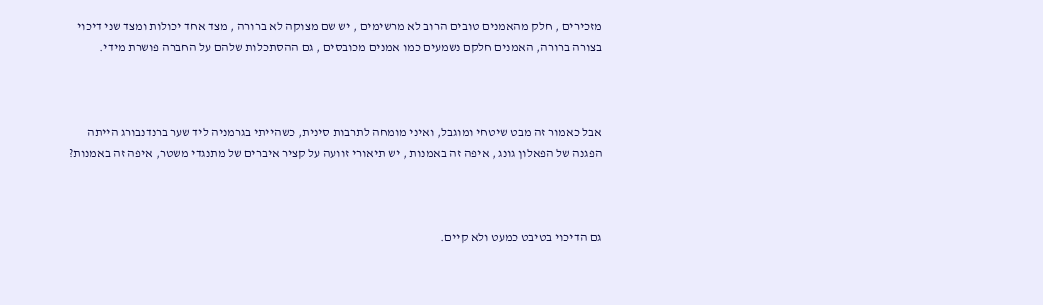מזכירים , חלק מהאמנים טובים הרוב לא מרשימים , יש שם מצוקה לא ברורה , מצד אחד יכולות ומצד שני דיכוי בצורה ברורה, האמנים חלקם נשמעים כמו אמנים מכובסים , גם ההסתכלות שלהם על החברה פושרת מידי.



אבל כאמור זה מבט שיטחי ומוגבל, ואיני מומחה לתרבות סינית, כשהייתי בגרמניה ליד שער ברנדנבורג הייתה הפגנה של הפאלון גונג , איפה זה באמנות , יש תיאורי זוועה על קציר איברים של מתנגדי משטר, איפה זה באמנות?



גם הדיכוי בטיבט כמעט ולא קיים.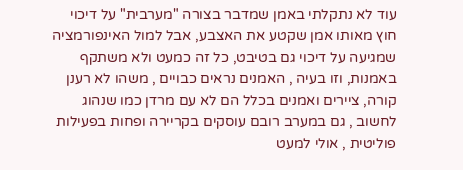עוד לא נתקלתי באמן שמדבר בצורה "מערבית" על דיכוי חוץ מאותו אמן שקטע את האצבע, אבל למול האינפורמציה שמגיעה על דיכוי גם בטיבט, כל זה כמעט ולא משתקף באמנות, וזו בעיה , האמנים נראים כבויים , משהו לא רענן קורה, ציירים ואמנים בכלל הם לא עם מרדן כמו שנהוג לחשוב , גם במערב רובם עוסקים בקריירה ופחות בפעילות פוליטית , אולי למעט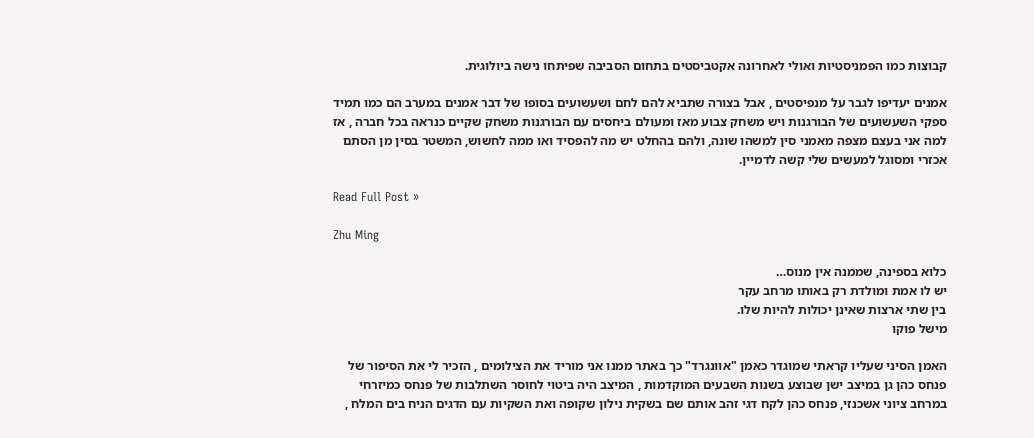קבוצות כמו הפמניסטיות ואולי לאחרונה אקטביסטים בתחום הסביבה שפיתחו נישה ביולוגית.

אמנים יעדיפו לגבר על מנפיסטים , אבל בצורה שתביא להם לחם ושעשועים בסופו של דבר אמנים במערב הם כמו תמיד ספקי השעשועים של הבורגנות ויש משחק צבוע מאז ומעולם ביחסים עם הבורגנות משחק שקיים כנראה בכל חברה , אז למה אני בעצם מצפה מאמני סין למשהו שונה, ולהם בהחלט יש מה להפסיד ואו ממה לחשוש, המשטר בסין מן הסתם אכזרי ומסוגל למעשים שלי קשה לדמיין.

Read Full Post »

Zhu Ming

כלוא בספינה, שממנה אין מנוס…
יש לו אמת ומולדת רק באותו מרחב עקר
בין שתי ארצות שאינן יכולות להיות שלו.
מישל פוקו

האמן הסיני שעליו קראתי שמוגדר כאמן "אוונגרד" כך באתר ממנו אני מוריד את הצילומים , הזכיר לי את הסיפור של פנחס כהן גן במיצב ישן שבוצע בשנות השבעים המוקדמות , המיצב היה ביטוי לחוסר השתלבות של פנחס כמיזרחי במרחב ציוני אשכנזי, פנחס כהן לקח דגי זהב אותם שם בשקית נילון שקופה ואת השקיות עם הדגים הניח בים המלח ,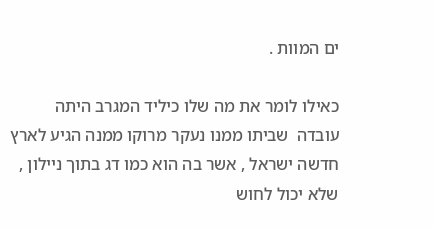ים המוות .

כאילו לומר את מה שלו כיליד המגרב היתה עובדה  שביתו ממנו נעקר מרוקו ממנה הגיע לארץ חדשה ישראל , אשר בה הוא כמו דג בתוך ניילון , שלא יכול לחוש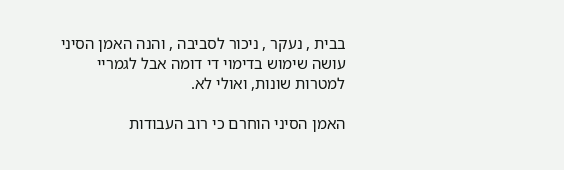בבית , נעקר , ניכור לסביבה , והנה האמן הסיני עושה שימוש בדימוי די דומה אבל לגמריי למטרות שונות, ואולי לא.

האמן הסיני הוחרם כי רוב העבודות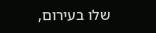שלו בעירום,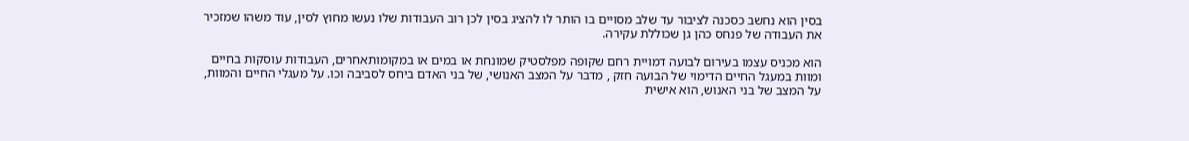בסין הוא נחשב כסכנה לציבור עד שלב מסויים בו הותר לו להציג בסין לכן רוב העבודות שלו נעשו מחוץ לסין, עוד משהו שמזכיר את העבודה של פנחס כהן גן שכוללת עקירה.

הוא מכניס עצמו בעירום לבועה דמויית רחם שקופה מפלסטיק שמונחת או במים או במקומותאחרים, העבודות עוסקות בחיים ומוות במעגל החיים הדימוי של הבועה חזק , מדבר על המצב האנושי, של בני האדם ביחס לסביבה וכו. על מעגלי החיים והמוות, על המצב של בני האנוש, הוא אישית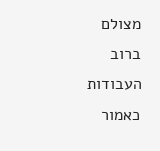מצולם ברוב העבודות כאמור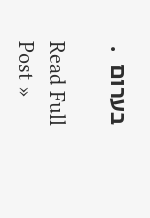בערום  .

Read Full Post »